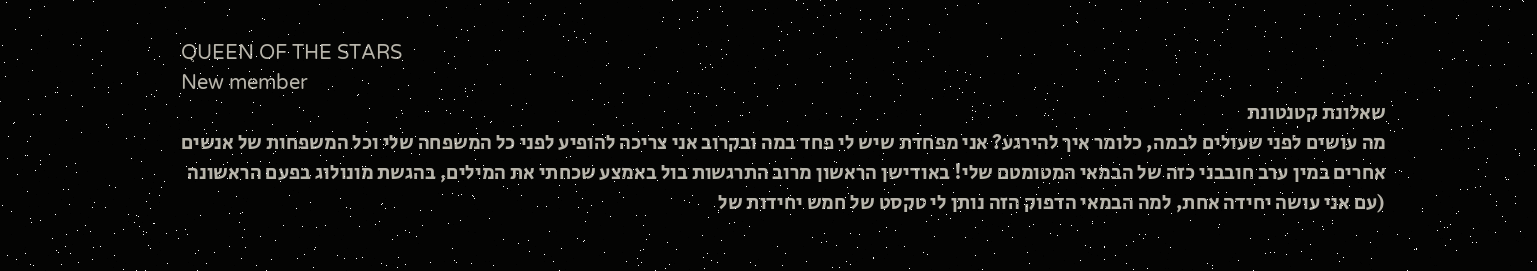QUEEN OF THE STARS
New member
שאלונת קטנטונת
מה עושים לפני שעולים לבמה, כלומר איך להירגע? אני מפחדת שיש לי פחד במה ובקרוב אני צריכה להופיע לפני כל המשפחה שלי וכל המשפחות של אנשים אחרים במין ערב חובבני כזה של הבמאי המטומטם שלי! באודישן הראשון מרוב התרגשות בול באמצע שכחתי את המילים, בהגשת מונולוג בפעם הראשונה (עם אני עושה יחידה אחת, למה הבמאי הדפוק הזה נותן לי טקסט של חמש יחידות של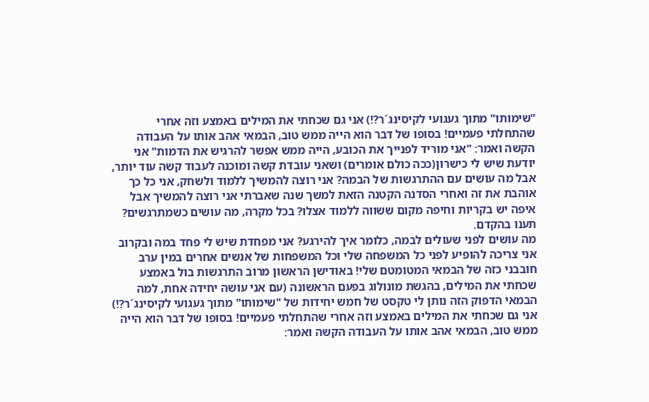"שימותו" מתוך געגועי לקיסינג´ר?!) אני גם שכחתי את המילים באמצע וזה אחרי שהתחלתי פעמיים! בסופו של דבר הוא הייה ממש טוב, הבמאי אהב אותו על העבודה הקשה ואמר: "אני מוריד לפנייך את הכובע, הייה ממש אפשר להרגיש את הדמות" אני יודעת שיש לי כישרון(ככה כולם אומרים) ושאני עובדת קשה ומוכנה לעבוד קשה עוד יותר, אבל מה עושים עם ההתרגשות של הבמה? אני רוצה להמשיך ללמוד ולשחק, אני כל כך אוהבת את זה ואחרי הסדנה הקטנה הזאת למשך שנה שאברתי אני רוצה להמשיך אבל איפה יש בקריות וחיפה מקום ששווה ללמוד אצלו? בכל מקרה, מה עושים כשמתרגשים? תענו בהקדם.
מה עושים לפני שעולים לבמה, כלומר איך להירגע? אני מפחדת שיש לי פחד במה ובקרוב אני צריכה להופיע לפני כל המשפחה שלי וכל המשפחות של אנשים אחרים במין ערב חובבני כזה של הבמאי המטומטם שלי! באודישן הראשון מרוב התרגשות בול באמצע שכחתי את המילים, בהגשת מונולוג בפעם הראשונה (עם אני עושה יחידה אחת, למה הבמאי הדפוק הזה נותן לי טקסט של חמש יחידות של "שימותו" מתוך געגועי לקיסינג´ר?!) אני גם שכחתי את המילים באמצע וזה אחרי שהתחלתי פעמיים! בסופו של דבר הוא הייה ממש טוב, הבמאי אהב אותו על העבודה הקשה ואמר: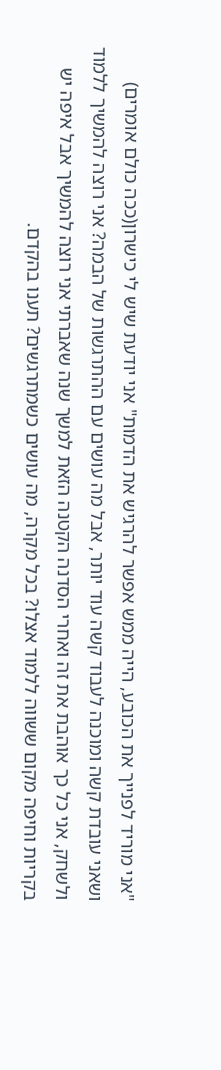"אני מוריד לפנייך את הכובע, הייה ממש אפשר להרגיש את הדמות" אני יודעת שיש לי כישרון(ככה כולם אומרים) ושאני עובדת קשה ומוכנה לעבוד קשה עוד יותר, אבל מה עושים עם ההתרגשות של הבמה? אני רוצה להמשיך ללמוד ולשחק, אני כל כך אוהבת את זה ואחרי הסדנה הקטנה הזאת למשך שנה שאברתי אני רוצה להמשיך אבל איפה יש בקריות וחיפה מקום ששווה ללמוד אצלו? בכל מקרה, מה עושים כשמתרגשים? תענו בהקדם.